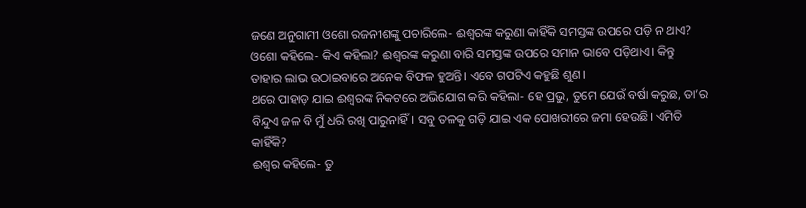ଜଣେ ଅନୁଗାମୀ ଓଶୋ ରଜନୀଶଙ୍କୁ ପଚାରିଲେ- ଈଶ୍ବରଙ୍କ କରୁଣା କାହିଁକି ସମସ୍ତଙ୍କ ଉପରେ ପଡ଼ି ନ ଥାଏ?
ଓଶୋ କହିଲେ- କିଏ କହିଲା? ଈଶ୍ବରଙ୍କ କରୁଣା ବାରି ସମସ୍ତଙ୍କ ଉପରେ ସମାନ ଭାବେ ପଡ଼ିଥାଏ। କିନ୍ତୁ ତାହାର ଲାଭ ଉଠାଇବାରେ ଅନେକ ବିଫଳ ହୁଅନ୍ତି। ଏବେ ଗପଟିଏ କହୁଛି ଶୁଣ।
ଥରେ ପାହାଡ଼ ଯାଇ ଈଶ୍ବରଙ୍କ ନିକଟରେ ଅଭିଯୋଗ କରି କହିଲା- ହେ ପ୍ରଭୁ, ତୁମେ ଯେଉଁ ବର୍ଷା କରୁଛ, ତା’ର ବିନ୍ଦୁଏ ଜଳ ବି ମୁଁ ଧରି ରଖି ପାରୁନାହିଁ। ସବୁ ତଳକୁ ଗଡ଼ି ଯାଇ ଏକ ପୋଖରୀରେ ଜମା ହେଉଛି। ଏମିତି କାହିଁକି?
ଈଶ୍ବର କହିଲେ- ତୁ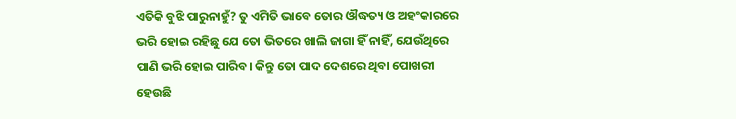ଏତିକି ବୁଝି ପାରୁନାହୁଁ? ତୁ ଏମିତି ଭାବେ ତୋର ଔଦ୍ଧତ୍ୟ ଓ ଅହଂକାରରେ ଭରି ହୋଇ ରହିଛୁ ଯେ ତୋ ଭିତରେ ଖାଲି ଜାଗା ହିଁ ନାହିଁ, ଯେଉଁଥିରେ ପାଣି ଭରି ହୋଇ ପାରିବ। କିନ୍ତୁ ତୋ ପାଦ ଦେଶରେ ଥିବା ପୋଖରୀ ହେଉଛି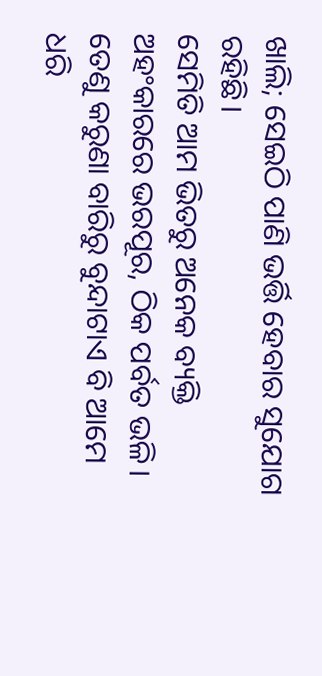ଖାଲି; ସେଇଠି ପାଣି ଭର୍ତ୍ତି ହେବାର ସୁଯୋଗ ରହିଛି।
ସେମିତି ଆମ ଭିତରୁ ଅନେକ ବ୍ୟକ୍ତି ଅହଂକାରରେ ଭରପୂର, ଠିକ ପର୍ବତ ଭଳି। ତେଣୁ କରୁଣା ବାରିରୁ ବୁନ୍ଦାଟାଏ ବି ଆମେ ଧରି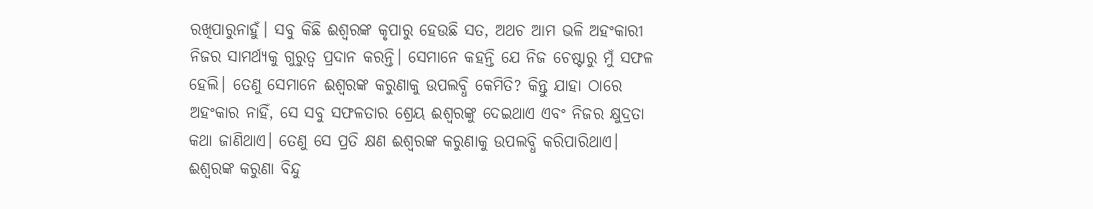ରଖିପାରୁନାହୁଁ। ସବୁ କିଛି ଈଶ୍ବରଙ୍କ କୃପାରୁ ହେଉଛି ସତ, ଅଥଚ ଆମ ଭଳି ଅହଂକାରୀ ନିଜର ସାମର୍ଥ୍ୟକୁ ଗୁରୁତ୍ବ ପ୍ରଦାନ କରନ୍ତି। ସେମାନେ କହନ୍ତି ଯେ ନିଜ ଚେଷ୍ଟାରୁ ମୁଁ ସଫଳ ହେଲି। ତେଣୁ ସେମାନେ ଈଶ୍ବରଙ୍କ କରୁଣାକୁ ଉପଲବ୍ଧି କେମିତି? କିନ୍ତୁ ଯାହା ଠାରେ ଅହଂକାର ନାହିଁ, ସେ ସବୁ ସଫଳତାର ଶ୍ରେୟ ଈଶ୍ବରଙ୍କୁ ଦେଇଥାଏ ଏବଂ ନିଜର କ୍ଷୁଦ୍ରତା କଥା ଜାଣିଥାଏ। ତେଣୁ ସେ ପ୍ରତି କ୍ଷଣ ଈଶ୍ବରଙ୍କ କରୁଣାକୁ ଉପଲବ୍ଧି କରିପାରିଥାଏ।
ଈଶ୍ବରଙ୍କ କରୁଣା ବିନ୍ଦୁ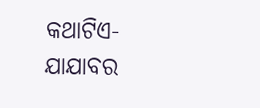କଥାଟିଏ-ଯାଯାବର